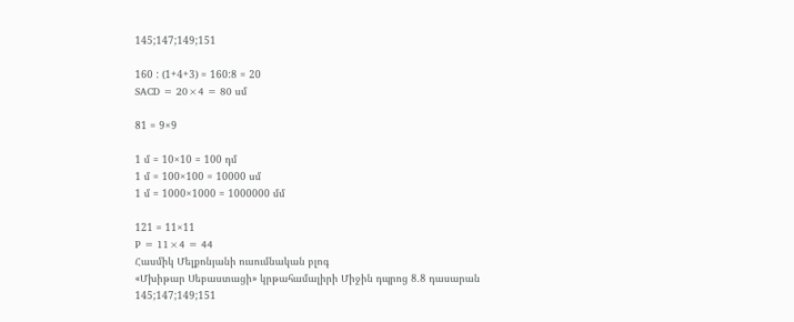145;147;149;151

160 : (1+4+3) = 160:8 = 20
SACD = 20×4 = 80 սմ

81 = 9×9

1 մ = 10×10 = 100 դմ
1 մ = 100×100 = 10000 սմ
1 մ = 1000×1000 = 1000000 մմ

121 = 11×11
P = 11×4 = 44
Հասմիկ Մելքոնյանի ուսումնական բլոգ
«Մխիթար Սեբաստացի» կրթահամալիրի Միջին դպրոց 8․8 դասարան
145;147;149;151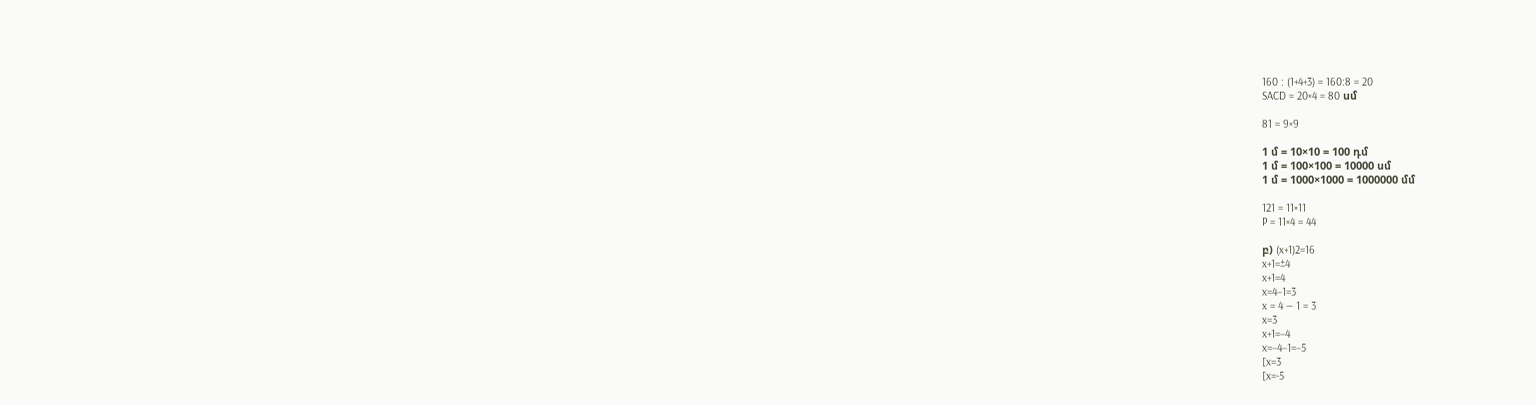160 : (1+4+3) = 160:8 = 20
SACD = 20×4 = 80 սմ

81 = 9×9

1 մ = 10×10 = 100 դմ
1 մ = 100×100 = 10000 սմ
1 մ = 1000×1000 = 1000000 մմ

121 = 11×11
P = 11×4 = 44

բ) (x+1)2=16
x+1=±4
x+1=4
x=4−1=3
x = 4 — 1 = 3
x=3
x+1=−4
x=−4−1=−5
[x=3
[x=-5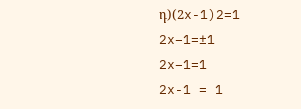դ)(2x-1)2=1
2x−1=±1
2x−1=1
2x-1 = 1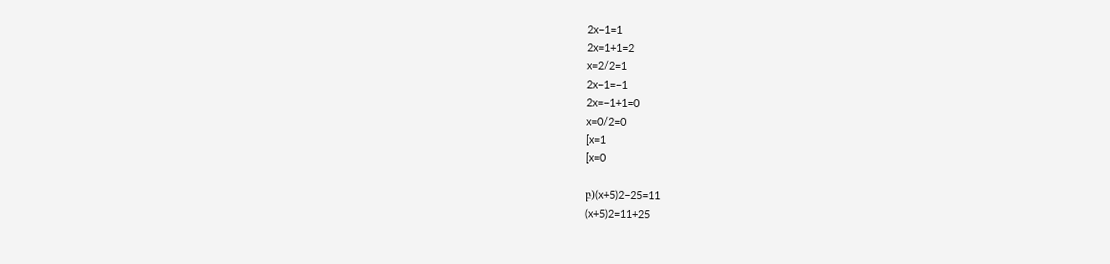2x−1=1
2x=1+1=2
x=2/2=1
2x−1=−1
2x=−1+1=0
x=0/2=0
[x=1
[x=0

բ)(x+5)2−25=11
(x+5)2=11+25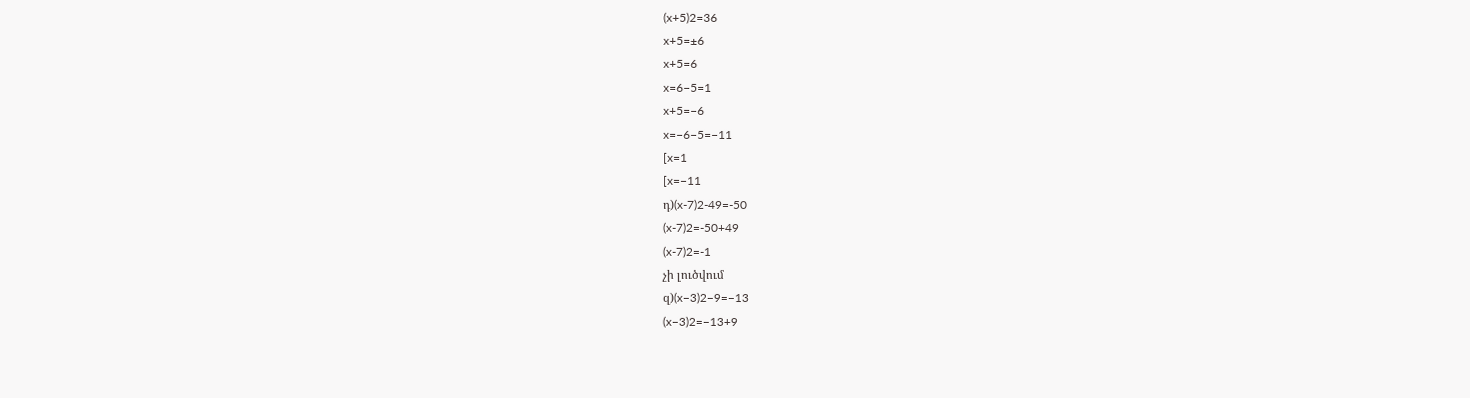(x+5)2=36
x+5=±6
x+5=6
x=6−5=1
x+5=−6
x=−6−5=−11
[x=1
[x=−11
դ)(x-7)2-49=-50
(x-7)2=-50+49
(x-7)2=-1
չի լուծվում
զ)(x−3)2−9=−13
(x−3)2=−13+9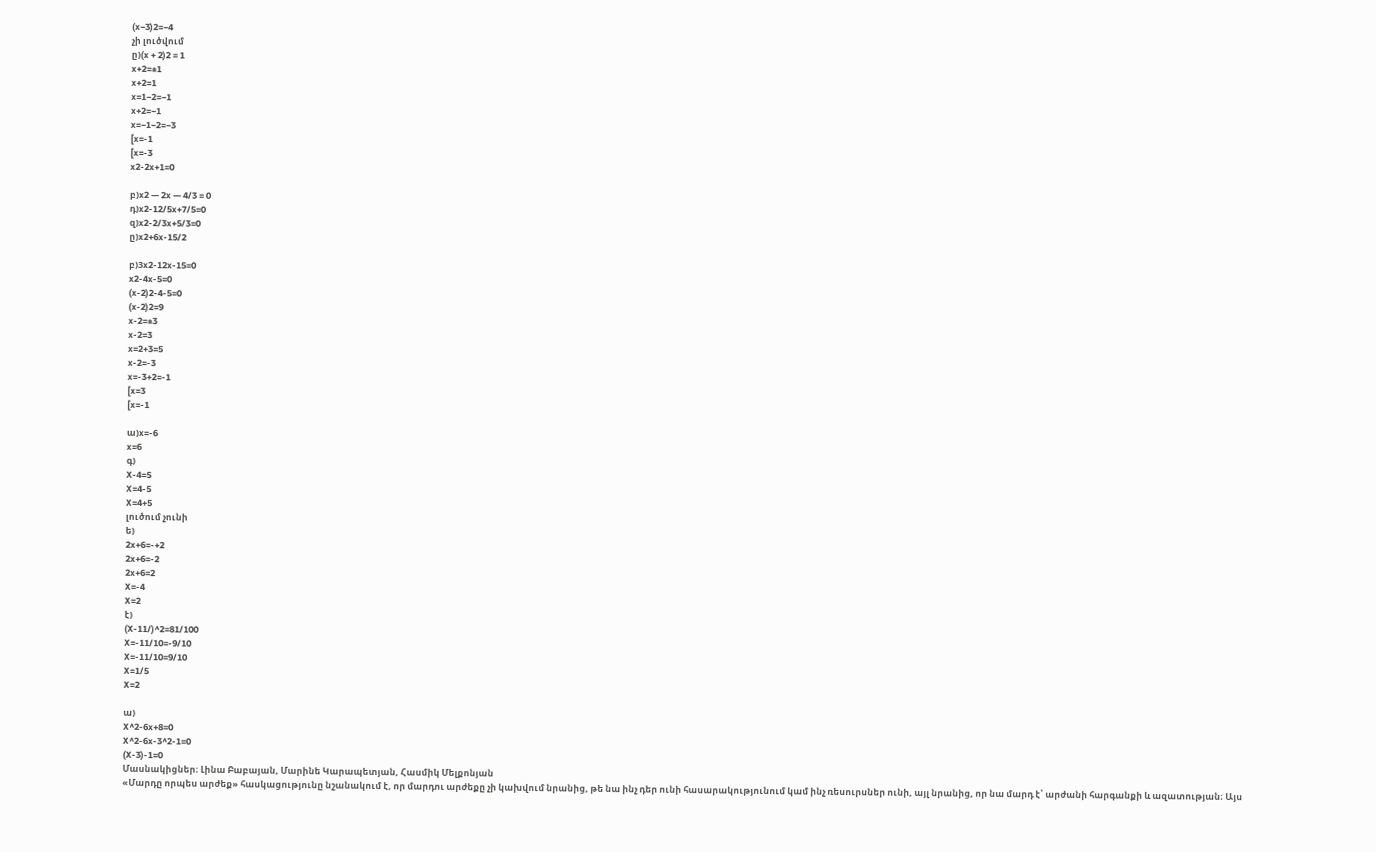(x−3)2=−4
չի լուծվում
ը)(x + 2)2 = 1
x+2=±1
x+2=1
x=1−2=−1
x+2=−1
x=−1−2=−3
[x=-1
[x=-3
x2-2x+1=0

բ)x2 — 2x — 4/3 = 0
դ)x2-12/5x+7/5=0
զ)x2-2/3x+5/3=0
ը)x2+6x-15/2

բ)3x2-12x-15=0
x2-4x-5=0
(x-2)2-4-5=0
(x-2)2=9
x-2=±3
x-2=3
x=2+3=5
x-2=-3
x=-3+2=-1
[x=3
[x=-1

ա)x=-6
x=6
գ)
X-4=5
X=4-5
X=4+5
լուծում չունի
ե)
2x+6=-+2
2x+6=-2
2x+6=2
X=-4
X=2
է)
(X-11/)^2=81/100
X=-11/10=-9/10
X=-11/10=9/10
X=1/5
X=2

ա)
X^2-6x+8=0
X^2-6x-3^2-1=0
(X-3)-1=0
Մասնակիցներ։ Լինա Բաբայան, Մարինե Կարապետյան, Հասմիկ Մելքոնյան
«Մարդը որպես արժեք» հասկացությունը նշանակում է, որ մարդու արժեքը չի կախվում նրանից, թե նա ինչ դեր ունի հասարակությունում կամ ինչ ռեսուրսներ ունի, այլ նրանից, որ նա մարդ է՝ արժանի հարգանքի և ազատության։ Այս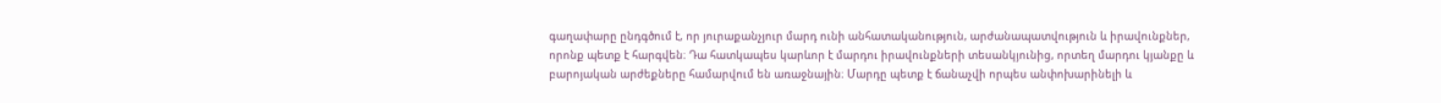գաղափարը ընդգծում է, որ յուրաքանչյուր մարդ ունի անհատականություն, արժանապատվություն և իրավունքներ, որոնք պետք է հարգվեն։ Դա հատկապես կարևոր է մարդու իրավունքների տեսանկյունից, որտեղ մարդու կյանքը և բարոյական արժեքները համարվում են առաջնային։ Մարդը պետք է ճանաչվի որպես անփոխարինելի և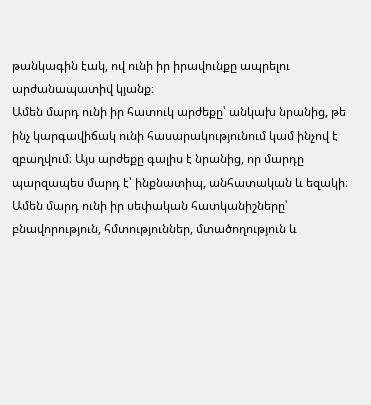թանկագին էակ, ով ունի իր իրավունքը ապրելու արժանապատիվ կյանք։
Ամեն մարդ ունի իր հատուկ արժեքը՝ անկախ նրանից, թե ինչ կարգավիճակ ունի հասարակությունում կամ ինչով է զբաղվում։ Այս արժեքը գալիս է նրանից, որ մարդը պարզապես մարդ է՝ ինքնատիպ, անհատական և եզակի։ Ամեն մարդ ունի իր սեփական հատկանիշները՝ բնավորություն, հմտություններ, մտածողություն և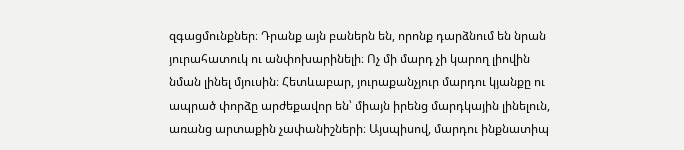զգացմունքներ։ Դրանք այն բաներն են, որոնք դարձնում են նրան յուրահատուկ ու անփոխարինելի։ Ոչ մի մարդ չի կարող լիովին նման լինել մյուսին։ Հետևաբար, յուրաքանչյուր մարդու կյանքը ու ապրած փորձը արժեքավոր են՝ միայն իրենց մարդկային լինելուն, առանց արտաքին չափանիշների։ Այսպիսով, մարդու ինքնատիպ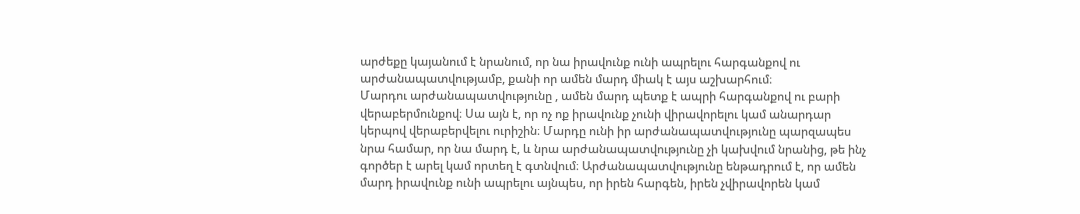արժեքը կայանում է նրանում, որ նա իրավունք ունի ապրելու հարգանքով ու արժանապատվությամբ, քանի որ ամեն մարդ միակ է այս աշխարհում։
Մարդու արժանապատվությունը , ամեն մարդ պետք է ապրի հարգանքով ու բարի վերաբերմունքով։ Սա այն է, որ ոչ ոք իրավունք չունի վիրավորելու կամ անարդար կերպով վերաբերվելու ուրիշին։ Մարդը ունի իր արժանապատվությունը պարզապես նրա համար, որ նա մարդ է, և նրա արժանապատվությունը չի կախվում նրանից, թե ինչ գործեր է արել կամ որտեղ է գտնվում։ Արժանապատվությունը ենթադրում է, որ ամեն մարդ իրավունք ունի ապրելու այնպես, որ իրեն հարգեն, իրեն չվիրավորեն կամ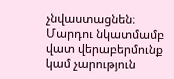չնվաստացնեն։ Մարդու նկատմամբ վատ վերաբերմունք կամ չարություն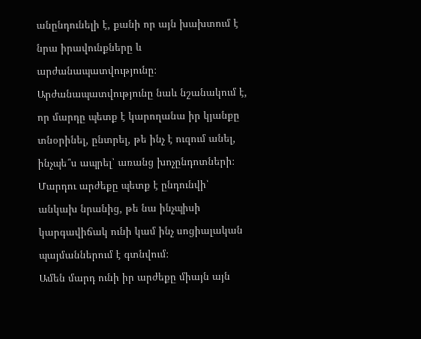անընդունելի է, քանի որ այն խախտում է նրա իրավունքները և արժանապատվությունը։ Արժանապատվությունը նաև նշանակում է, որ մարդը պետք է կարողանա իր կյանքը տնօրինել, ընտրել, թե ինչ է ուզում անել, ինչպե՞ս ապրել՝ առանց խոչընդոտների։ Մարդու արժեքը պետք է ընդունվի՝ անկախ նրանից, թե նա ինչպիսի կարգավիճակ ունի կամ ինչ սոցիալական պայմաններում է գտնվում։
Ամեն մարդ ունի իր արժեքը միայն այն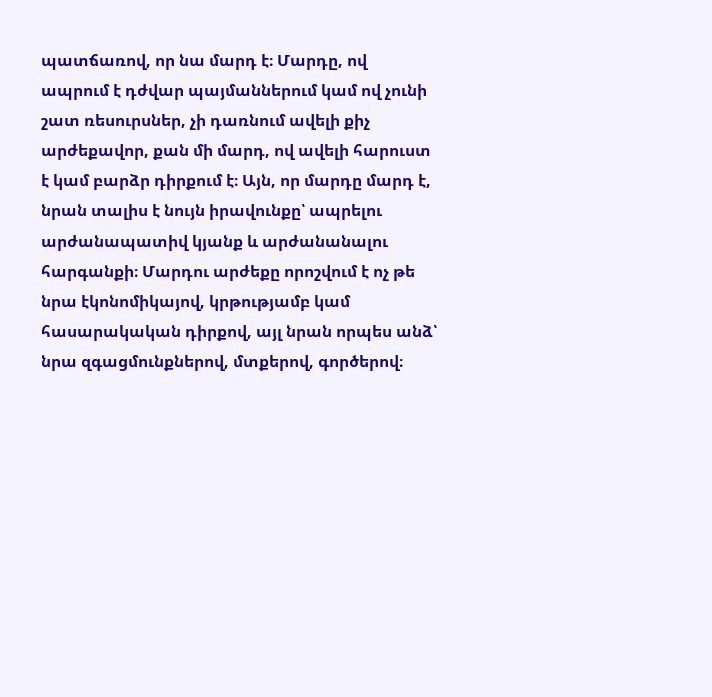պատճառով, որ նա մարդ է։ Մարդը, ով ապրում է դժվար պայմաններում կամ ով չունի շատ ռեսուրսներ, չի դառնում ավելի քիչ արժեքավոր, քան մի մարդ, ով ավելի հարուստ է կամ բարձր դիրքում է։ Այն, որ մարդը մարդ է, նրան տալիս է նույն իրավունքը՝ ապրելու արժանապատիվ կյանք և արժանանալու հարգանքի։ Մարդու արժեքը որոշվում է ոչ թե նրա էկոնոմիկայով, կրթությամբ կամ հասարակական դիրքով, այլ նրան որպես անձ՝ նրա զգացմունքներով, մտքերով, գործերով։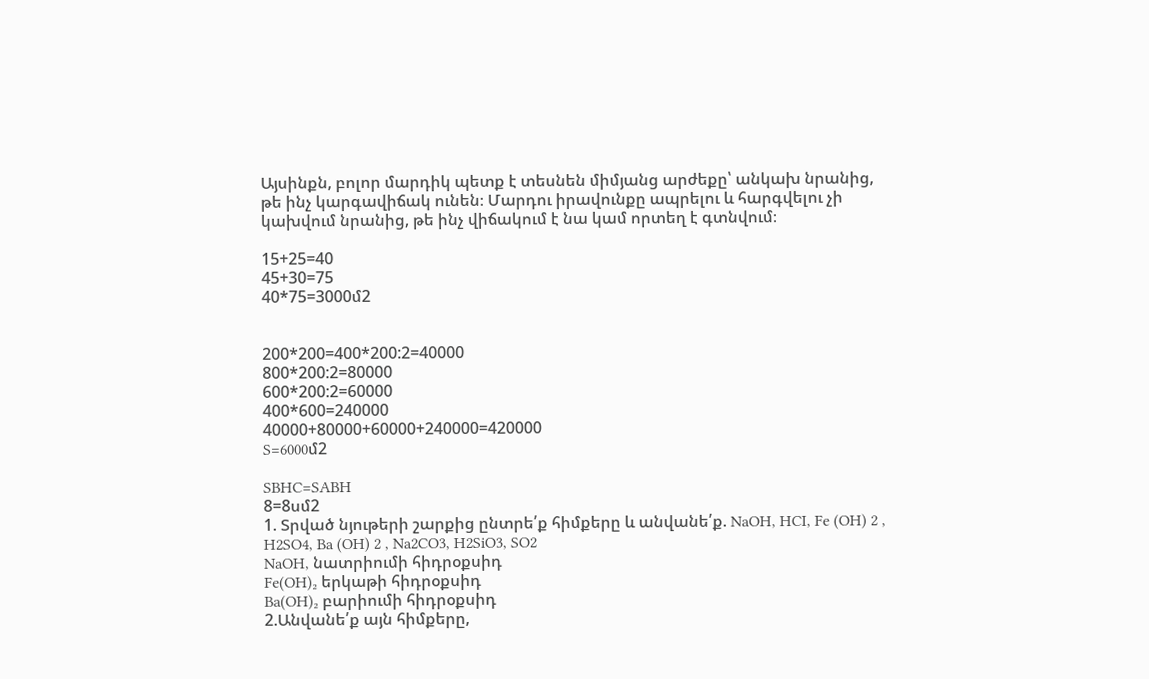Այսինքն, բոլոր մարդիկ պետք է տեսնեն միմյանց արժեքը՝ անկախ նրանից, թե ինչ կարգավիճակ ունեն։ Մարդու իրավունքը ապրելու և հարգվելու չի կախվում նրանից, թե ինչ վիճակում է նա կամ որտեղ է գտնվում։

15+25=40
45+30=75
40*75=3000մ2


200*200=400*200:2=40000
800*200:2=80000
600*200:2=60000
400*600=240000
40000+80000+60000+240000=420000
S=6000մ2

SBHC=SABH
8=8սմ2
1. Տրված նյութերի շարքից ընտրե՛ք հիմքերը և անվանե՛ք. NaOH, HCI, Fe (OH) 2 , H2SO4, Ba (OH) 2 , Na2CO3, H2SiO3, SO2
NaOH, նատրիումի հիդրօքսիդ
Fe(OH)₂ երկաթի հիդրօքսիդ
Ba(OH)₂ բարիումի հիդրօքսիդ
2.Անվանե՛ք այն հիմքերը,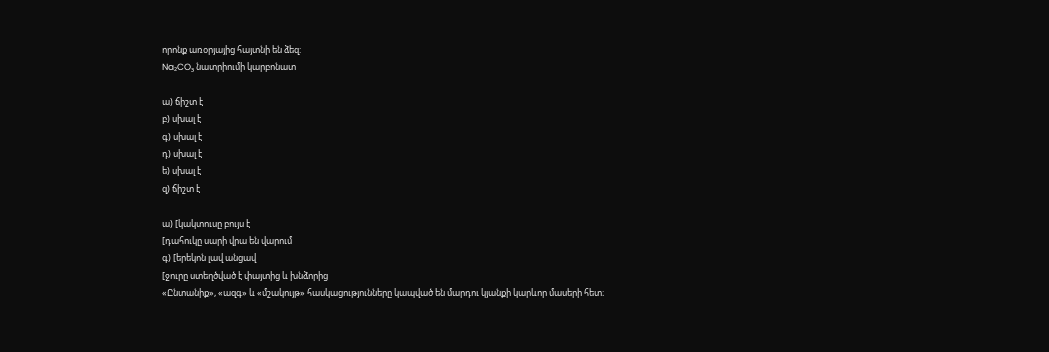որոնք առօրյայից հայտնի են ձեզ:
Na₂CO₃ նատրիումի կարբոնատ

ա) ճիշտ է
բ) սխալ է
գ) սխալ է
դ) սխալ է
ե) սխալ է
զ) ճիշտ է

ա) [կակտուսը բույս է
[դահուկը սարի վրա են վարում
գ) [երեկոն լավ անցավ
[ջուրը ստեղծված է փայտից և խնձորից
«Ընտանիք», «ազգ» և «մշակույթ» հասկացությունները կապված են մարդու կյանքի կարևոր մասերի հետ։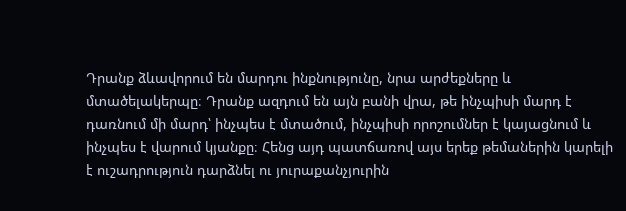Դրանք ձևավորում են մարդու ինքնությունը, նրա արժեքները և մտածելակերպը։ Դրանք ազդում են այն բանի վրա, թե ինչպիսի մարդ է դառնում մի մարդ՝ ինչպես է մտածում, ինչպիսի որոշումներ է կայացնում և ինչպես է վարում կյանքը։ Հենց այդ պատճառով այս երեք թեմաներին կարելի է ուշադրություն դարձնել ու յուրաքանչյուրին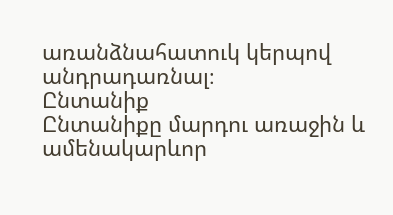առանձնահատուկ կերպով անդրադառնալ։
Ընտանիք
Ընտանիքը մարդու առաջին և ամենակարևոր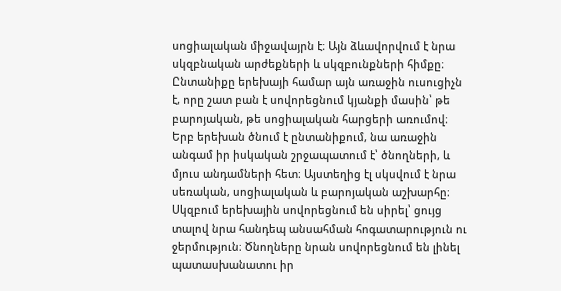սոցիալական միջավայրն է։ Այն ձևավորվում է նրա սկզբնական արժեքների և սկզբունքների հիմքը։ Ընտանիքը երեխայի համար այն առաջին ուսուցիչն է, որը շատ բան է սովորեցնում կյանքի մասին՝ թե բարոյական, թե սոցիալական հարցերի առումով։ Երբ երեխան ծնում է ընտանիքում, նա առաջին անգամ իր իսկական շրջապատում է՝ ծնողների, և մյուս անդամների հետ։ Այստեղից էլ սկսվում է նրա սեռական, սոցիալական և բարոյական աշխարհը։ Սկզբում երեխային սովորեցնում են սիրել՝ ցույց տալով նրա հանդեպ անսահման հոգատարություն ու ջերմություն։ Ծնողները նրան սովորեցնում են լինել պատասխանատու իր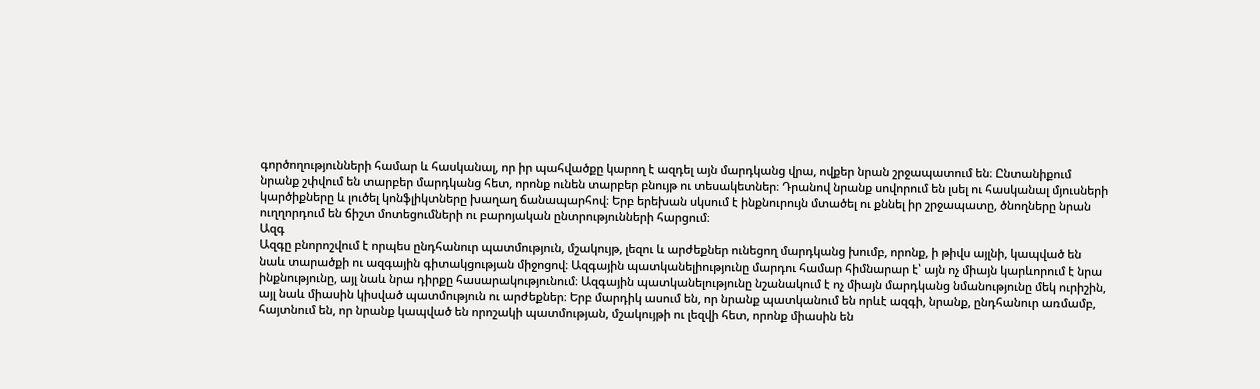գործողությունների համար և հասկանալ, որ իր պահվածքը կարող է ազդել այն մարդկանց վրա, ովքեր նրան շրջապատում են։ Ընտանիքում նրանք շփվում են տարբեր մարդկանց հետ, որոնք ունեն տարբեր բնույթ ու տեսակետներ։ Դրանով նրանք սովորում են լսել ու հասկանալ մյուսների կարծիքները և լուծել կոնֆլիկտները խաղաղ ճանապարհով։ Երբ երեխան սկսում է ինքնուրույն մտածել ու քննել իր շրջապատը, ծնողները նրան ուղղորդում են ճիշտ մոտեցումների ու բարոյական ընտրությունների հարցում։
Ազգ
Ազգը բնորոշվում է որպես ընդհանուր պատմություն, մշակույթ, լեզու և արժեքներ ունեցող մարդկանց խումբ, որոնք, ի թիվս այլնի, կապված են նաև տարածքի ու ազգային գիտակցության միջոցով։ Ազգային պատկանելիությունը մարդու համար հիմնարար է՝ այն ոչ միայն կարևորում է նրա ինքնությունը, այլ նաև նրա դիրքը հասարակությունում։ Ազգային պատկանելությունը նշանակում է ոչ միայն մարդկանց նմանությունը մեկ ուրիշին, այլ նաև միասին կիսված պատմություն ու արժեքներ։ Երբ մարդիկ ասում են, որ նրանք պատկանում են որևէ ազգի, նրանք, ընդհանուր առմամբ, հայտնում են, որ նրանք կապված են որոշակի պատմության, մշակույթի ու լեզվի հետ, որոնք միասին են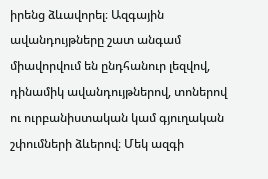իրենց ձևավորել։ Ազգային ավանդույթները շատ անգամ միավորվում են ընդհանուր լեզվով, դինամիկ ավանդույթներով, տոներով ու ուրբանիստական կամ գյուղական շփումների ձևերով։ Մեկ ազգի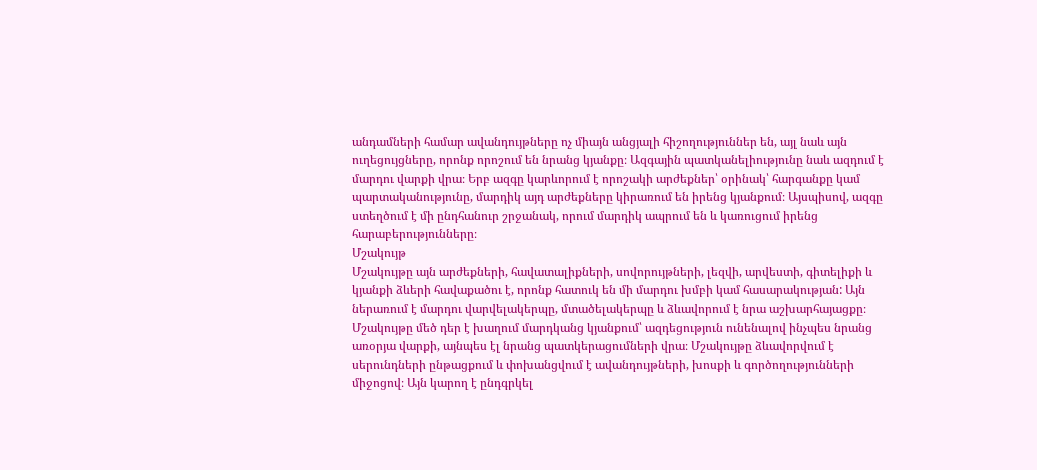անդամների համար ավանդույթները ոչ միայն անցյալի հիշողություններ են, այլ նաև այն ուղեցույցները, որոնք որոշում են նրանց կյանքը։ Ազգային պատկանելիությունը նաև ազդում է մարդու վարքի վրա։ Երբ ազգը կարևորում է որոշակի արժեքներ՝ օրինակ՝ հարգանքը կամ պարտականությունը, մարդիկ այդ արժեքները կիրառում են իրենց կյանքում։ Այսպիսով, ազգը ստեղծում է մի ընդհանուր շրջանակ, որում մարդիկ ապրում են և կառուցում իրենց հարաբերությունները։
Մշակույթ
Մշակույթը այն արժեքների, հավատալիքների, սովորույթների, լեզվի, արվեստի, գիտելիքի և կյանքի ձևերի հավաքածու է, որոնք հատուկ են մի մարդու խմբի կամ հասարակության: Այն ներառում է մարդու վարվելակերպը, մտածելակերպը և ձևավորում է նրա աշխարհայացքը։ Մշակույթը մեծ դեր է խաղում մարդկանց կյանքում՝ ազդեցություն ունենալով ինչպես նրանց առօրյա վարքի, այնպես էլ նրանց պատկերացումների վրա։ Մշակույթը ձևավորվում է սերունդների ընթացքում և փոխանցվում է ավանդույթների, խոսքի և գործողությունների միջոցով։ Այն կարող է ընդգրկել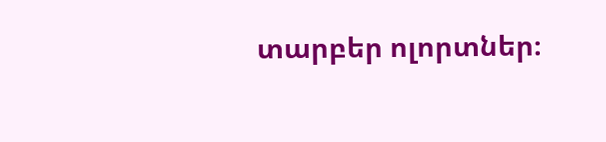տարբեր ոլորտներ։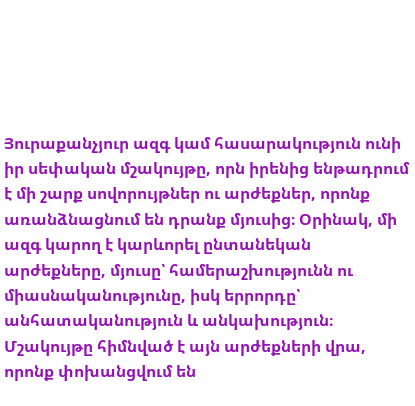Յուրաքանչյուր ազգ կամ հասարակություն ունի իր սեփական մշակույթը, որն իրենից ենթադրում է մի շարք սովորույթներ ու արժեքներ, որոնք առանձնացնում են դրանք մյուսից։ Օրինակ, մի ազգ կարող է կարևորել ընտանեկան արժեքները, մյուսը՝ համերաշխությունն ու միասնականությունը, իսկ երրորդը՝ անհատականություն և անկախություն։ Մշակույթը հիմնված է այն արժեքների վրա, որոնք փոխանցվում են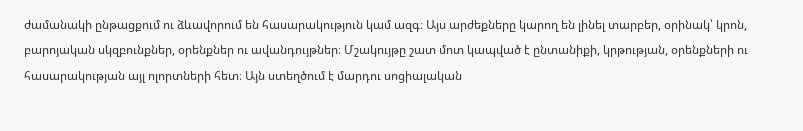ժամանակի ընթացքում ու ձևավորում են հասարակություն կամ ազգ։ Այս արժեքները կարող են լինել տարբեր, օրինակ՝ կրոն, բարոյական սկզբունքներ, օրենքներ ու ավանդույթներ։ Մշակույթը շատ մոտ կապված է ընտանիքի, կրթության, օրենքների ու հասարակության այլ ոլորտների հետ։ Այն ստեղծում է մարդու սոցիալական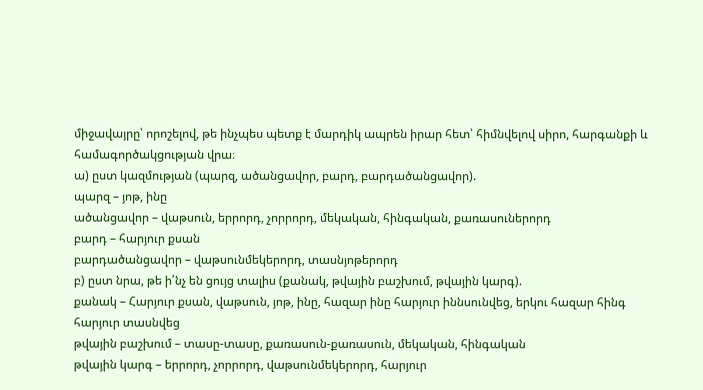միջավայրը՝ որոշելով, թե ինչպես պետք է մարդիկ ապրեն իրար հետ՝ հիմնվելով սիրո, հարգանքի և համագործակցության վրա։
ա) ըստ կազմության (պարզ, ածանցավոր, բարդ, բարդածանցավոր).
պարզ – յոթ, ինը
ածանցավոր – վաթսուն, երրորդ, չորրորդ, մեկական, հինգական, քառասուներորդ
բարդ – հարյուր քսան
բարդածանցավոր – վաթսունմեկերորդ, տասնյոթերորդ
բ) ըստ նրա, թե ի՛նչ են ցույց տալիս (քանակ, թվային բաշխում, թվային կարգ).
քանակ – Հարյուր քսան, վաթսուն, յոթ, ինը, հազար ինը հարյուր իննսունվեց, երկու հազար հինգ հարյուր տասնվեց
թվային բաշխում – տասը-տասը, քառասուն-քառասուն, մեկական, հինգական
թվային կարգ – երրորդ, չորրորդ, վաթսունմեկերորդ, հարյուր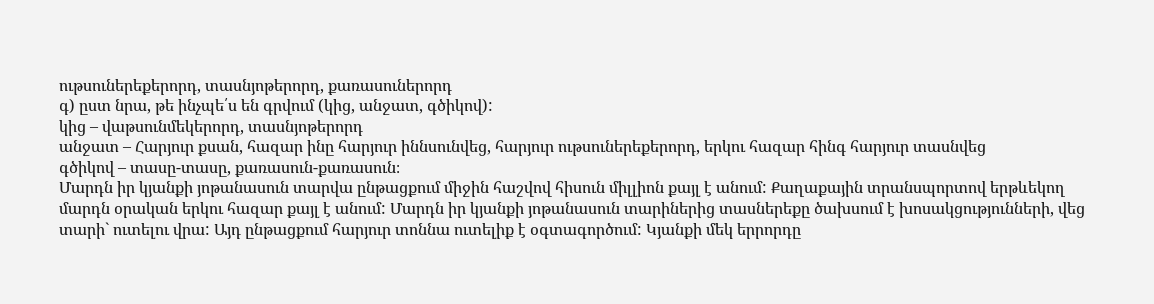ութսուներեքերորդ, տասնյոթերորդ, քառասուներորդ
գ) ըստ նրա, թե ինչպե՛ս են գրվում (կից, անջատ, գծիկով):
կից – վաթսունմեկերորդ, տասնյոթերորդ
անջատ – Հարյուր քսան, հազար ինը հարյուր իննսունվեց, հարյուր ութսուներեքերորդ, երկու հազար հինգ հարյուր տասնվեց
գծիկով – տասը-տասը, քառասուն-քառասուն։
Մարդն իր կյանքի յոթանասուն տարվա ընթացքում միջին հաշվով հիսուն միլլիոն քայլ է անում: Քաղաքային տրանսպորտով երթևեկող մարդն օրական երկու հազար քայլ է անում: Մարդն իր կյանքի յոթանասուն տարիներից տասներեքը ծախսում է խոսակցությունների, վեց տարի` ուտելու վրա: Այդ ընթացքում հարյուր տոննա ուտելիք է օգտագործում: Կյանքի մեկ երրորդը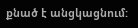քնած է անցկացնում: